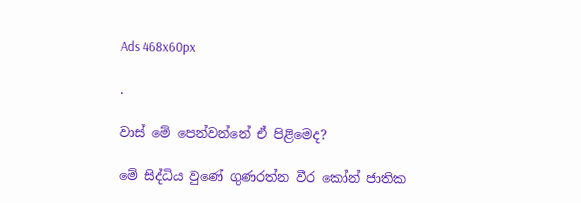Ads 468x60px

.

වාස් මේ පෙන්වන්නේ ඒ පිළිමෙද?

මේ සිද්ධිය වුණේ ගුණරත්න වීර කෝන් ජාතික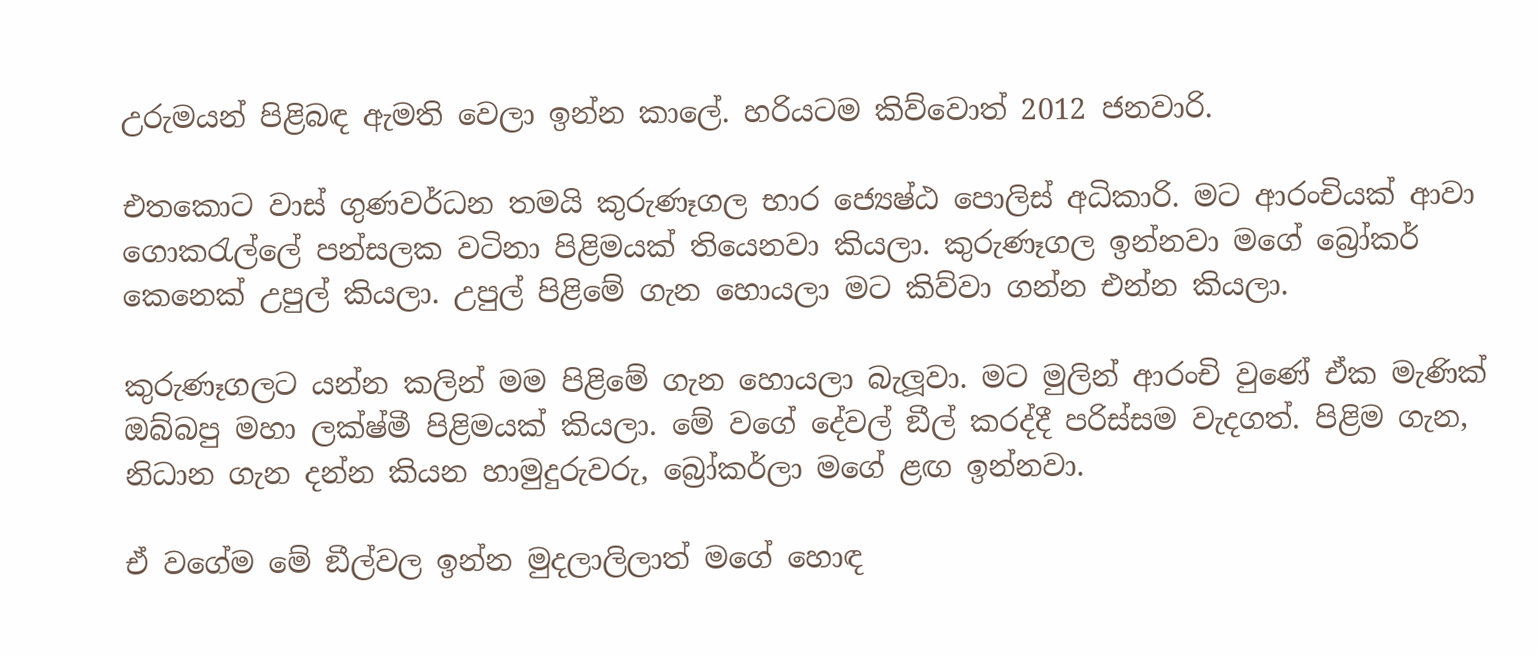උරුමයන් පිළිබඳ ඇමති වෙලා ඉන්න කාලේ. හරියටම කිව්වොත් 2012 ජනවාරි.

එතකොට වාස් ගුණවර්ධන තමයි කුරුණෑගල භාර ජ්‍යෙෂ්ඨ පොලිස් අධිකාරි. මට ආරංචියක් ආවා ගොකරැල්ලේ පන්සලක වටිනා පිළිමයක් තියෙනවා කියලා. කුරුණෑගල ඉන්නවා මගේ බ්‍රෝකර් කෙනෙක් උපුල් කියලා. උපුල් පිළිමේ ගැන හොයලා මට කිව්වා ගන්න එන්න කියලා.

කුරුණෑගලට යන්න කලින් මම පිළිමේ ගැන හොයලා බැලූවා. මට මුලින් ආරංචි වුණේ ඒක මැණික් ඔබ්බපු මහා ලක්ෂ්මී පිළිමයක් කියලා. මේ වගේ දේවල් ඞීල් කරද්දී පරිස්සම වැදගත්. පිළිම ගැන, නිධාන ගැන දන්න කියන හාමුදුරුවරු, බ්‍රෝකර්ලා මගේ ළඟ ඉන්නවා.

ඒ වගේම මේ ඞීල්වල ඉන්න මුදලාලිලාත් මගේ හොඳ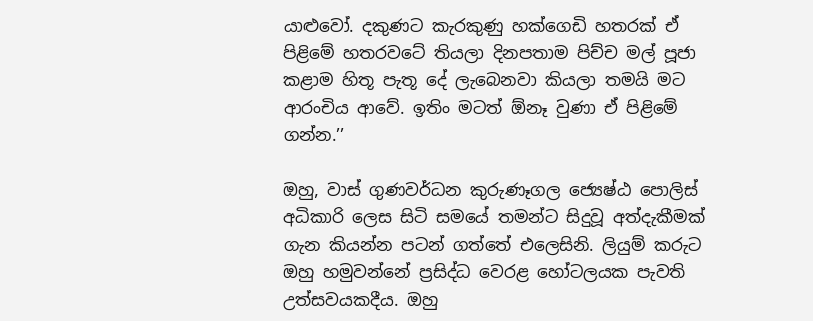යාළුවෝ. දකුණට කැරකුණු හක්ගෙඩි හතරක් ඒ පිළිමේ හතරවටේ තියලා දිනපතාම පිච්ච මල් පූජා කළාම හිතූ පැතූ දේ ලැබෙනවා කියලා තමයි මට ආරංචිය ආවේ. ඉතිං මටත් ඕනෑ වුණා ඒ පිළිමේ ගන්න.’’

ඔහු, වාස් ගුණවර්ධන කුරුණෑගල ජ්‍යෙෂ්ඨ පොලිස් අධිකාරි ලෙස සිටි සමයේ තමන්ට සිදුවූ අත්දැකීමක් ගැන කියන්න පටන් ගත්තේ එලෙසිනි. ලියුම් කරුට ඔහු හමුවන්නේ ප්‍රසිද්ධ වෙරළ හෝටලයක පැවති උත්සවයකදීය. ඔහු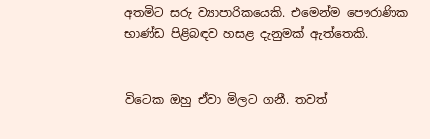අතමිට සරු ව්‍යාපාරිකයෙකි. එමෙන්ම පෞරාණික භාණ්ඩ පිළිබඳව හසළ දැනුමක් ඇත්තෙකි.


විටෙක ඔහු ඒවා මිලට ගනී. තවත්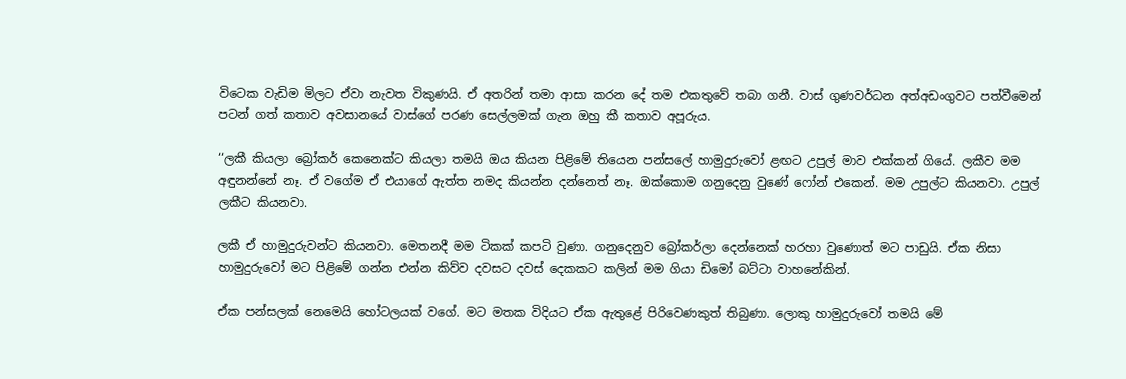විටෙක වැඩිම මිලට ඒවා නැවත විකුණයි. ඒ අතරින් තමා ආසා කරන දේ තම එකතුවේ තබා ගනී. වාස් ගුණවර්ධන අත්අඩංගුවට පත්වීමෙන් පටන් ගත් කතාව අවසානයේ වාස්ගේ පරණ සෙල්ලමක් ගැන ඔහු කී කතාව අපූරුය.

‘‘ලකී කියලා බ්‍රෝකර් කෙනෙක්ට කියලා තමයි ඔය කියන පිළිමේ තියෙන පන්සලේ හාමුදුරුවෝ ළඟට උපුල් මාව එක්කන් ගියේ. ලකීව මම අඳුනන්නේ නෑ. ඒ වගේම ඒ එයාගේ ඇත්ත නමද කියන්න දන්නෙත් නෑ. ඔක්කොම ගනුදෙනු වුණේ ෆෝන් එකෙන්. මම උපුල්ට කියනවා. උපුල් ලකීට කියනවා.

ලකී ඒ හාමුදුරුවන්ට කියනවා. මෙතනදී මම ටිකක් කපටි වුණා. ගනුදෙනුව බ්‍රෝකර්ලා දෙන්නෙක් හරහා වුණොත් මට පාඩුයි. ඒක නිසා හාමුදුරුවෝ මට පිළිමේ ගන්න එන්න කිව්ව දවසට දවස් දෙකකට කලින් මම ගියා ඩිමෝ බට්ටා වාහනේකින්.

ඒක පන්සලක් නෙමෙයි හෝටලයක් වගේ. මට මතක විදියට ඒක ඇතුළේ පිරිවෙණකුත් තිබුණා. ලොකු හාමුදුරුවෝ තමයි මේ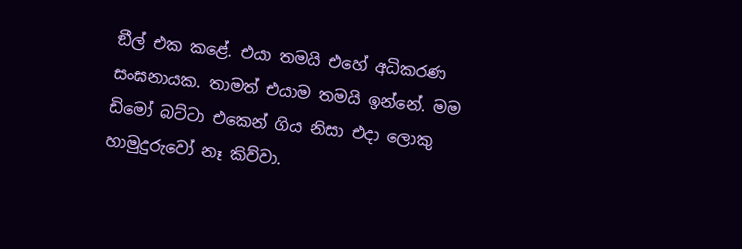ඞීල් එක කළේ. එයා තමයි එහේ අධිකරණ සංඝනායක. තාමත් එයාම තමයි ඉන්නේ. මම ඩිමෝ බට්ටා එකෙන් ගිය නිසා එදා ලොකු හාමුදුරුවෝ නෑ කිව්වා.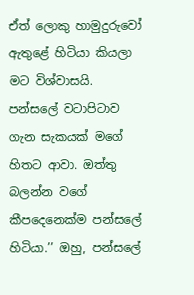ඒත් ලොකු හාමුදුරුවෝ ඇතුළේ හිටියා කියලා මට විශ්වාසයි. පන්සලේ වටාපිටාව ගැන සැකයක් මගේ හිතට ආවා. ඔත්තු බලන්න වගේ කීපදෙනෙක්ම පන්සලේ හිටියා.’’ ඔහු, පන්සලේ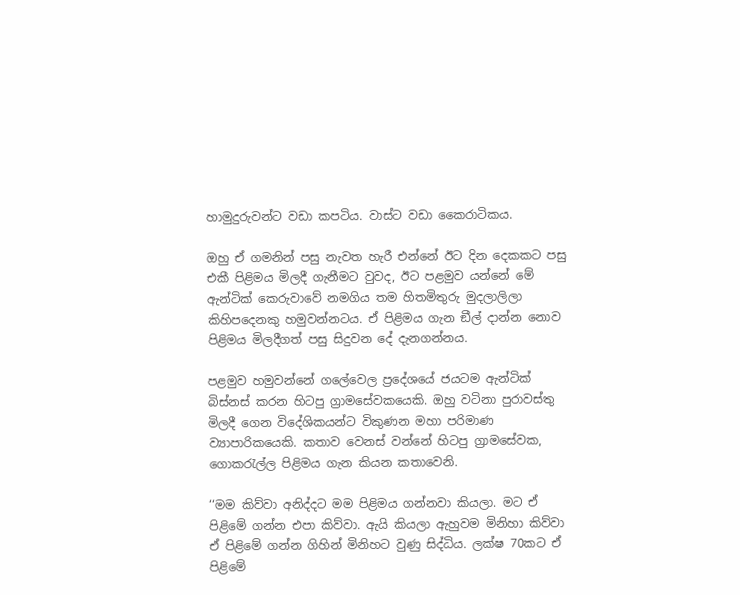හාමුදුරුවන්ට වඩා කපටිය. වාස්ට වඩා කෛරාටිකය.

ඔහු ඒ ගමනින් පසු නැවත හැරී එන්නේ ඊට දින දෙකකට පසු එකී පිළිමය මිලදී ගැනීමට වුවද, ඊට පළමුව යන්නේ මේ ඇන්ටික් කෙරුවාවේ නමගිය තම හිතමිතුරු මුදලාලිලා කිහිපදෙනකු හමුවන්නටය. ඒ පිළිමය ගැන ඞීල් දාන්න නොව පිළිමය මිලදීගත් පසු සිදුවන දේ දැනගන්නය.

පළමුව හමුවන්නේ ගලේවෙල ප්‍රදේශයේ ජයටම ඇන්ටික් බිස්නස් කරන හිටපු ග්‍රාමසේවකයෙකි. ඔහු වටිනා පුරාවස්තු මිලදී ගෙන විදේශිකයන්ට විකුණන මහා පරිමාණ ව්‍යාපාරිකයෙකි. කතාව වෙනස් වන්නේ හිටපු ග්‍රාමසේවක, ගොකරැල්ල පිළිමය ගැන කියන කතාවෙනි.

‘‘මම කිව්වා අනිද්දට මම පිළිමය ගන්නවා කියලා. මට ඒ පිළිමේ ගන්න එපා කිව්වා. ඇයි කියලා ඇහුවම මිනිහා කිව්වා ඒ පිළිමේ ගන්න ගිහින් මිනිහට වුණු සිද්ධිය. ලක්ෂ 70කට ඒ පිළිමේ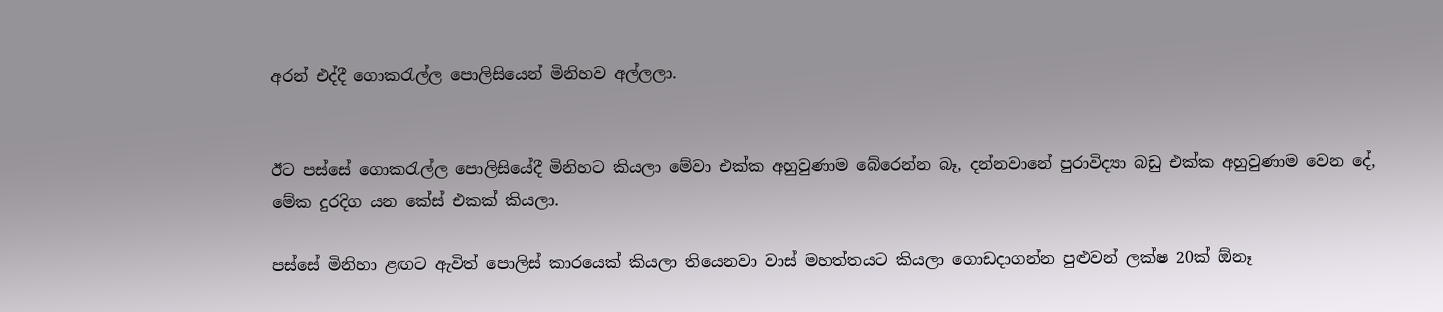අරන් එද්දී ගොකරැල්ල පොලිසියෙන් මිනිහව අල්ලලා.


ඊට පස්සේ ගොකරැල්ල පොලිසියේදී මිනිහට කියලා මේවා එක්ක අහුවුණාම බේරෙන්න බෑ, දන්නවානේ පුරාවිද්‍යා බඩු එක්ක අහුවුණාම වෙන දේ, මේක දුරදිග යන කේස් එකක් කියලා.

පස්සේ මිනිහා ළඟට ඇවිත් පොලිස් කාරයෙක් කියලා තියෙනවා වාස් මහත්තයට කියලා ගොඩදාගන්න පුළුවන් ලක්ෂ 20ක් ඕනෑ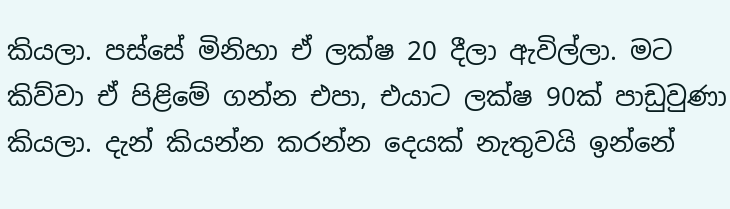කියලා. පස්සේ මිනිහා ඒ ලක්ෂ 20 දීලා ඇවිල්ලා. මට කිව්වා ඒ පිළිමේ ගන්න එපා, එයාට ලක්ෂ 90ක් පාඩුවුණා කියලා. දැන් කියන්න කරන්න දෙයක් නැතුවයි ඉන්නේ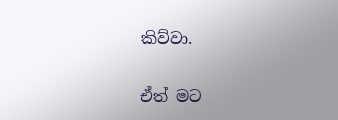කිව්වා.

ඒත් මට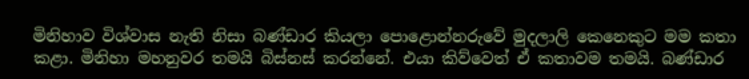මිනිහාව විශ්වාස නැති නිසා බණ්ඩාර කියලා පොළොන්නරුවේ මුදලාලි කෙනෙකුට මම කතා කළා. මිනිහා මහනුවර තමයි බිස්නස් කරන්නේ. එයා කිව්වෙත් ඒ කතාවම තමයි. බණ්ඩාර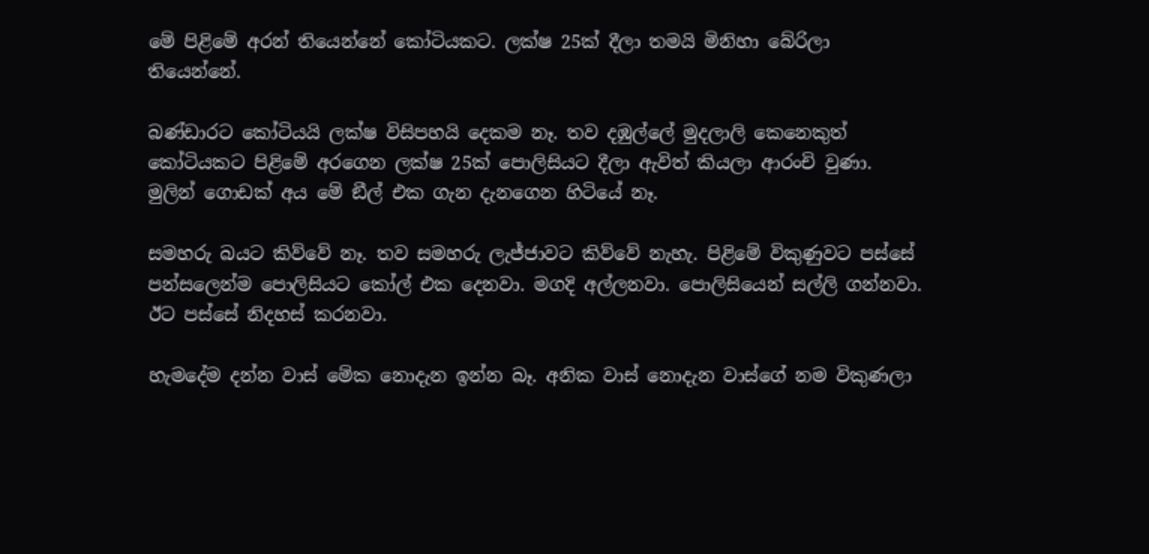මේ පිළිමේ අරන් තියෙන්නේ කෝටියකට. ලක්ෂ 25ක් දීලා තමයි මිනිහා බේරිලා තියෙන්නේ.

බණ්ඩාරට කෝටියයි ලක්ෂ විසිපහයි දෙකම නෑ. තව දඹුල්ලේ මුදලාලි කෙනෙකුත් කෝටියකට පිළිමේ අරගෙන ලක්ෂ 25ක් පොලිසියට දීලා ඇවිත් කියලා ආරංචි වුණා. මුලින් ගොඩක් අය මේ ඞීල් එක ගැන දැනගෙන හිටියේ නෑ.

සමහරු බයට කිව්වේ නෑ. තව සමහරු ලැජ්ජාවට කිව්වේ නැහැ. පිළිමේ විකුණුවට පස්සේ පන්සලෙන්ම පොලිසියට කෝල් එක දෙනවා. මගදි අල්ලනවා. පොලිසියෙන් සල්ලි ගන්නවා. ඊට පස්සේ නිදහස් කරනවා.

හැමදේම දන්න වාස් මේක නොදැන ඉන්න බෑ. අනික වාස් නොදැන වාස්ගේ නම විකුණලා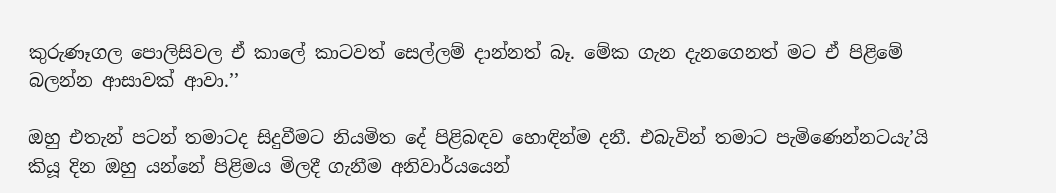කුරුණෑගල පොලිසිවල ඒ කාලේ කාටවත් සෙල්ලම් දාන්නත් බෑ. මේක ගැන දැනගෙනත් මට ඒ පිළිමේ බලන්න ආසාවක් ආවා.’’

ඔහු එතැන් පටන් තමාටද සිදුවීමට නියමිත දේ පිළිබඳව හොඳින්ම දනී. එබැවින් තමාට පැමිණෙන්නටයැ’යි කියූ දින ඔහු යන්නේ පිළිමය මිලදී ගැනීම අනිවාර්යයෙන්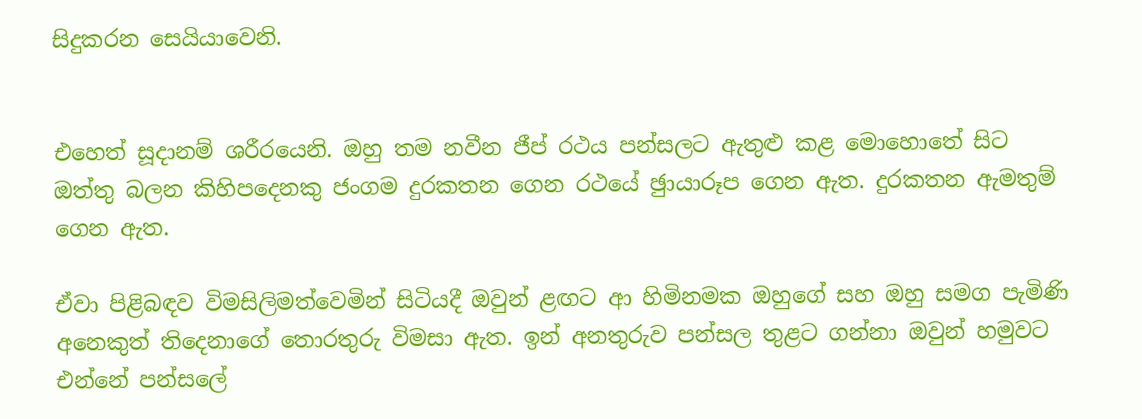සිදුකරන සෙයියාවෙනි.


එහෙත් සූදානම් ශරීරයෙනි. ඔහු තම නවීන ජීප් රථය පන්සලට ඇතුළු කළ මොහොතේ සිට ඔත්තු බලන කිහිපදෙනකු ජංගම දුරකතන ගෙන රථයේ ඡුායාරූප ගෙන ඇත. දුරකතන ඇමතුම් ගෙන ඇත.

ඒවා පිළිබඳව විමසිලිමත්වෙමින් සිටියදී ඔවුන් ළඟට ආ හිමිනමක ඔහුගේ සහ ඔහු සමග පැමිණි අනෙකුත් තිදෙනාගේ තොරතුරු විමසා ඇත. ඉන් අනතුරුව පන්සල තුළට ගන්නා ඔවුන් හමුවට එන්නේ පන්සලේ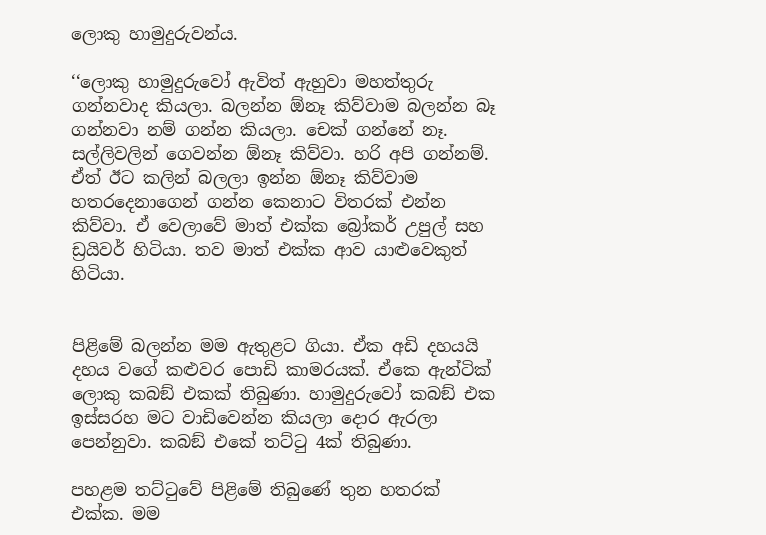ලොකු හාමුදුරුවන්ය.

‘‘ලොකු හාමුදුරුවෝ ඇවිත් ඇහුවා මහත්තුරු ගන්නවාද කියලා. බලන්න ඕනෑ කිව්වාම බලන්න බෑ ගන්නවා නම් ගන්න කියලා. චෙක් ගන්නේ නෑ. සල්ලිවලින් ගෙවන්න ඕනෑ කිව්වා. හරි අපි ගන්නම්. ඒත් ඊට කලින් බලලා ඉන්න ඕනෑ කිව්වාම හතරදෙනාගෙන් ගන්න කෙනාට විතරක් එන්න කිව්වා. ඒ වෙලාවේ මාත් එක්ක බ්‍රෝකර් උපුල් සහ ඩ්‍රයිවර් හිටියා. තව මාත් එක්ක ආව යාළුවෙකුත් හිටියා.


පිළිමේ බලන්න මම ඇතුළට ගියා. ඒක අඩි දහයයි දහය වගේ කළුවර පොඩි කාමරයක්. ඒකෙ ඇන්ටික් ලොකු කබඞ් එකක් තිබුණා. හාමුදුරුවෝ කබඞ් එක ඉස්සරහ මට වාඩිවෙන්න කියලා දොර ඇරලා පෙන්නුවා. කබඞ් එකේ තට්ටු 4ක් තිබුණා.

පහළම තට්ටුවේ පිළිමේ තිබුණේ තුන හතරක් එක්ක. මම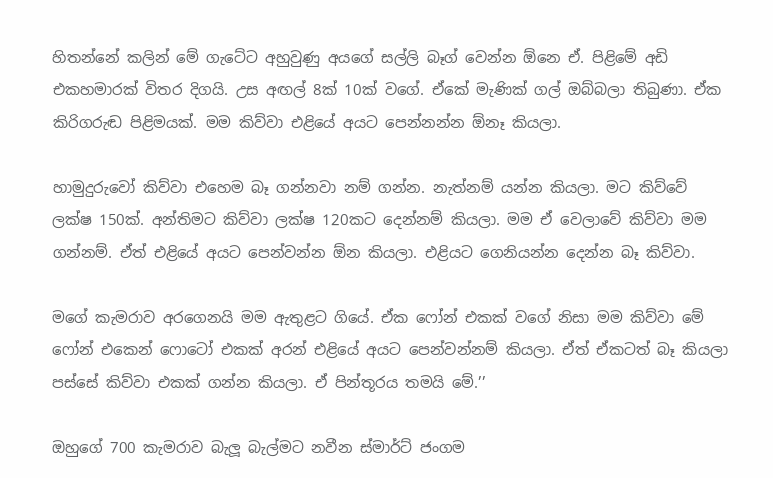හිතන්නේ කලින් මේ ගැටේට අහුවුණු අයගේ සල්ලි බෑග් වෙන්න ඕනෙ ඒ. පිළිමේ අඩි එකහමාරක් විතර දිගයි. උස අඟල් 8ක් 10ක් වගේ. ඒකේ මැණික් ගල් ඔබ්බලා තිබුණා. ඒක කිරිගරුඬ පිළිමයක්. මම කිව්වා එළියේ අයට පෙන්නන්න ඕනෑ කියලා.

හාමුදුරුවෝ කිව්වා එහෙම බෑ ගන්නවා නම් ගන්න. නැත්නම් යන්න කියලා. මට කිව්වේ ලක්ෂ 150ක්. අන්තිමට කිව්වා ලක්ෂ 120කට දෙන්නම් කියලා. මම ඒ වෙලාවේ කිව්වා මම ගන්නම්. ඒත් එළියේ අයට පෙන්වන්න ඕන කියලා. එළියට ගෙනියන්න දෙන්න බෑ කිව්වා.

මගේ කැමරාව අරගෙනයි මම ඇතුළට ගියේ. ඒක ෆෝන් එකක් වගේ නිසා මම කිව්වා මේ ෆෝන් එකෙන් ෆොටෝ එකක් අරන් එළියේ අයට පෙන්වන්නම් කියලා. ඒත් ඒකටත් බෑ කියලා පස්සේ කිව්වා එකක් ගන්න කියලා. ඒ පින්තූරය තමයි මේ.’’

ඔහුගේ 700 කැමරාව බැලූ බැල්මට නවීන ස්මාර්ට් ජංගම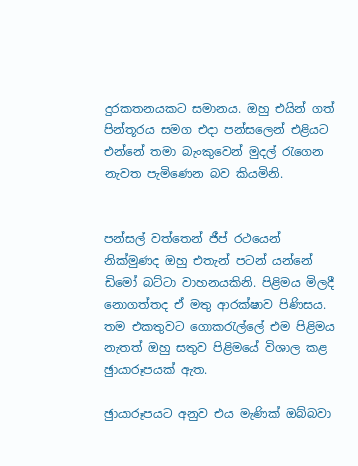දුරකතනයකට සමානය. ඔහු එයින් ගත් පින්තූරය සමග එදා පන්සලෙන් එළියට එන්නේ තමා බැංකුවෙන් මුදල් රැගෙන නැවත පැමිණෙන බව කියමිනි.


පන්සල් වත්තෙන් ජීප් රථයෙන් නික්මුණද ඔහු එතැන් පටන් යන්නේ ඩිමෝ බට්ටා වාහනයකිනි. පිළිමය මිලදී නොගත්තද ඒ මතු ආරක්ෂාව පිණිසය. තම එකතුවට ගොකරැල්ලේ එම පිළිමය නැතත් ඔහු සතුව පිළිමයේ විශාල කළ ඡුායාරූපයක් ඇත.

ඡුායාරූපයට අනුව එය මැණික් ඔබ්බවා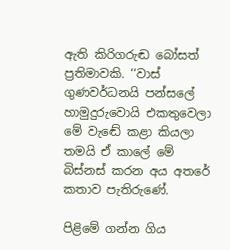ඇති කිරිගරුඬ බෝසත් ප්‍රතිමාවකි. ‘‘වාස් ගුණවර්ධනයි පන්සලේ හාමුදුරුවොයි එකතුවෙලා මේ වැඬේ කළා කියලා තමයි ඒ කාලේ මේ බිස්නස් කරන අය අතරේ කතාව පැතිරුණේ.

පිළිමේ ගන්න ගිය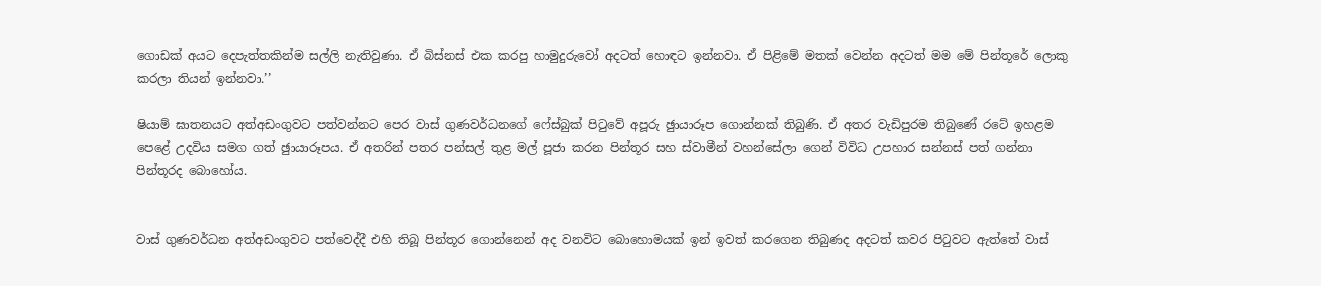ගොඩක් අයට දෙපැත්තකින්ම සල්ලි නැතිවුණා. ඒ බිස්නස් එක කරපු හාමුදුරුවෝ අදටත් හොඳට ඉන්නවා. ඒ පිළිමේ මතක් වෙන්න අදටත් මම මේ පින්තූරේ ලොකු කරලා තියන් ඉන්නවා.’’

ෂියාම් ඝාතනයට අත්අඩංගුවට පත්වන්නට පෙර වාස් ගුණවර්ධනගේ ෆේස්බුක් පිටුවේ අපූරු ඡුායාරූප ගොන්නක් තිබුණි. ඒ අතර වැඩිපුරම තිබුණේ රටේ ඉහළම පෙළේ උදවිය සමග ගත් ඡුායාරූපය. ඒ අතරින් පතර පන්සල් තුළ මල් පූජා කරන පින්තූර සහ ස්වාමීන් වහන්සේලා ගෙන් විවිධ උපහාර සන්නස් පත් ගන්නා පින්තූරද බොහෝය.


වාස් ගුණවර්ධන අත්අඩංගුවට පත්වෙද්දී එහි තිබූ පින්තූර ගොන්නෙන් අද වනවිට බොහොමයක් ඉන් ඉවත් කරගෙන තිබුණද අදටත් කවර පිටුවට ඇත්තේ වාස්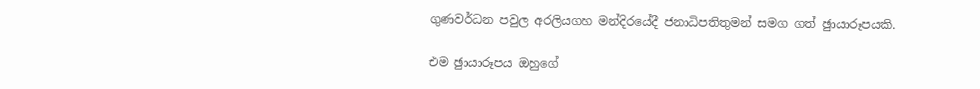ගුණවර්ධන පවුල අරලියගහ මන්දිරයේදී ජනාධිපතිතුමන් සමග ගත් ඡුායාරූපයකි.

එම ඡුායාරූපය ඔහුගේ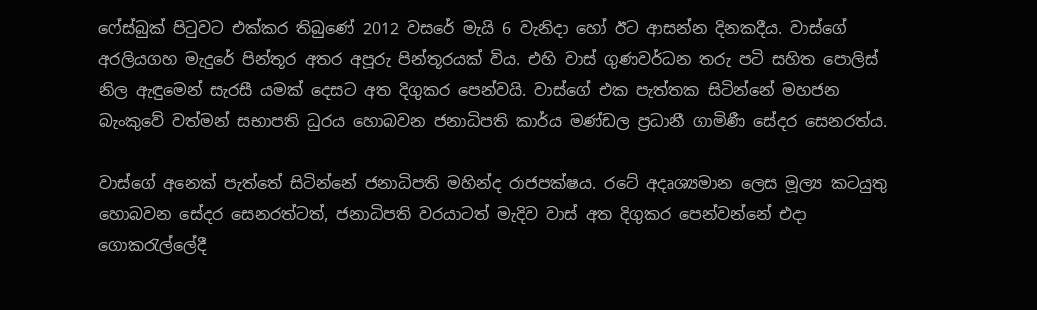ෆේස්බුක් පිටුවට එක්කර තිබුණේ 2012 වසරේ මැයි 6 වැනිදා හෝ ඊට ආසන්න දිනකදීය. වාස්ගේ අරලියගහ මැදුරේ පින්තූර අතර අපූරු පින්තූරයක් විය. එහි වාස් ගුණවර්ධන තරු පටි සහිත පොලිස් නිල ඇඳුමෙන් සැරසී යමක් දෙසට අත දිගුකර පෙන්වයි. වාස්ගේ එක පැත්තක සිටින්නේ මහජන බැංකුවේ වත්මන් සභාපති ධුරය හොබවන ජනාධිපති කාර්ය මණ්ඩල ප්‍රධානී ගාමිණී සේදර සෙනරත්ය.

වාස්ගේ අනෙක් පැත්තේ සිටින්නේ ජනාධිපති මහින්ද රාජපක්ෂය. රටේ අදෘශ්‍යමාන ලෙස මූල්‍ය කටයුතු හොබවන සේදර සෙනරත්ටත්, ජනාධිපති වරයාටත් මැදිව වාස් අත දිගුකර පෙන්වන්නේ එදා ගොකරැල්ලේදී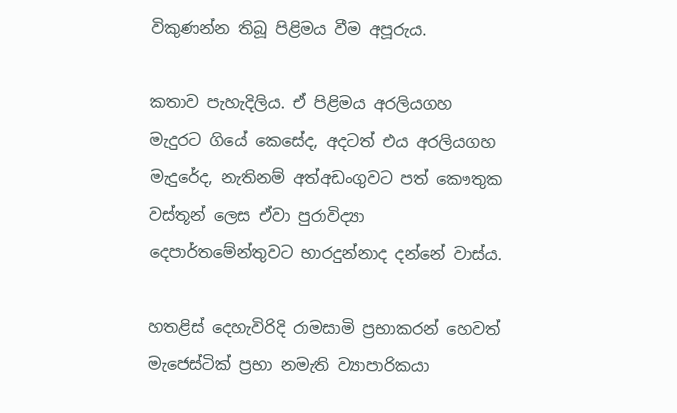විකුණන්න තිබූ පිළිමය වීම අපූරුය.

කතාව පැහැදිලිය. ඒ පිළිමය අරලියගහ මැදුරට ගියේ කෙසේද, අදටත් එය අරලියගහ මැදුරේද, නැතිනම් අත්අඩංගුවට පත් කෞතුක වස්තූන් ලෙස ඒවා පුරාවිද්‍යා දෙපාර්තමේන්තුවට භාරදුන්නාද දන්නේ වාස්ය.

හතළිස් දෙහැවිරිදි රාමසාමි ප්‍රභාකරන් හෙවත් මැජෙස්ටික් ප්‍රභා නමැති ව්‍යාපාරිකයා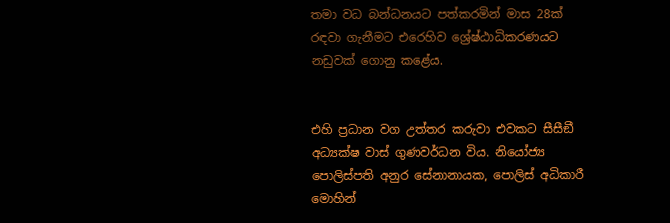තමා වධ බන්ධනයට පත්කරමින් මාස 28ක් රඳවා ගැනීමට එරෙහිව ශ්‍රේෂ්ඨාධිකරණයට නඩුවක් ගොනු කළේය.


එහි ප්‍රධාන වග උත්තර කරුවා එවකට සීසීඞී අධ්‍යක්ෂ වාස් ගුණවර්ධන විය. නියෝජ්‍ය පොලිස්පති අනුර සේනානායක, පොලිස් අධිකාරී මොහින්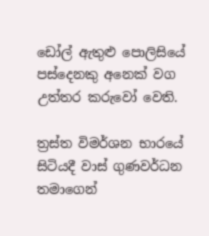ඩෝල් ඇතුළු පොලිසියේ පස්දෙනකු අනෙක් වග උත්තර කරුවෝ වෙති.

ත්‍රස්ත විමර්ශන භාරයේ සිටියදී වාස් ගුණවර්ධන තමාගෙන්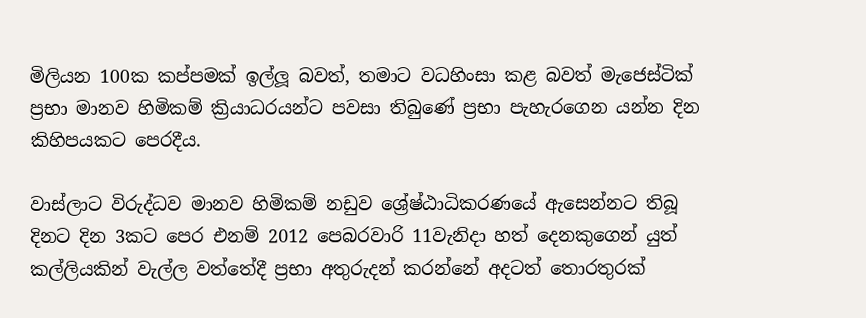මිලියන 100ක කප්පමක් ඉල්ලූ බවත්, තමාට වධහිංසා කළ බවත් මැජෙස්ටික් ප්‍රභා මානව හිමිකම් ක්‍රියාධරයන්ට පවසා තිබුණේ ප්‍රභා පැහැරගෙන යන්න දින කිහිපයකට පෙරදීය.

වාස්ලාට විරුද්ධව මානව හිමිකම් නඩුව ශ්‍රේෂ්ඨාධිකරණයේ ඇසෙන්නට තිබූ දිනට දින 3කට පෙර එනම් 2012 පෙබරවාරි 11වැනිදා හත් දෙනකුගෙන් යුත් කල්ලියකින් වැල්ල වත්තේදී ප්‍රභා අතුරුදන් කරන්නේ අදටත් තොරතුරක්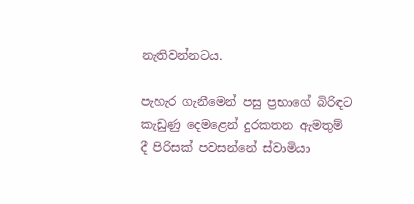නැතිවන්නටය.

පැහැර ගැනීමෙන් පසු ප්‍රභාගේ බිරිඳට කැඩුණු දෙමළෙන් දුරකතන ඇමතුම් දී පිරිසක් පවසන්නේ ස්වාමියා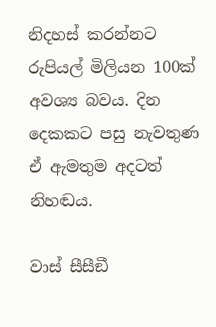නිදහස් කරන්නට රුපියල් මිලියන 100ක් අවශ්‍ය බවය. දින දෙකකට පසු නැවතුණ ඒ ඇමතුම අදටත් නිහඬය.

වාස් සීසීඞී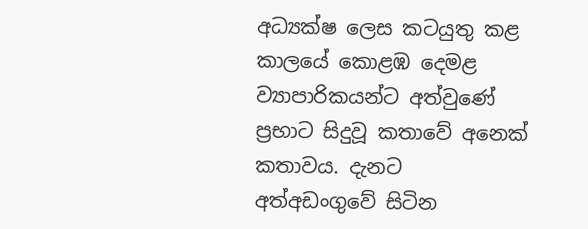අධ්‍යක්ෂ ලෙස කටයුතු කළ කාලයේ කොළඹ දෙමළ ව්‍යාපාරිකයන්ට අත්වුණේ ප්‍රභාට සිදුවූ කතාවේ අනෙක් කතාවය. දැනට අත්අඩංගුවේ සිටින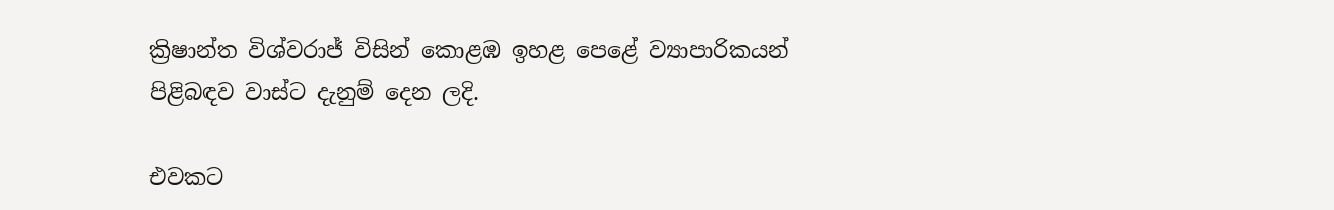ක්‍රිෂාන්ත විශ්වරාජ් විසින් කොළඹ ඉහළ පෙළේ ව්‍යාපාරිකයන් පිළිබඳව වාස්ට දැනුම් දෙන ලදි.

එවකට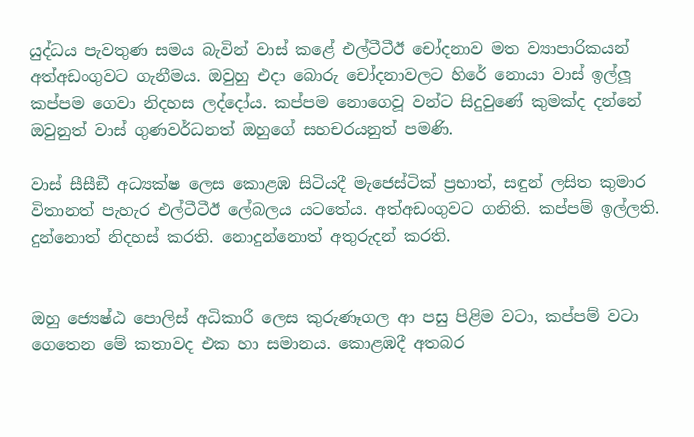යුද්ධය පැවතුණ සමය බැවින් වාස් කළේ එල්ටීටීඊ චෝදනාව මත ව්‍යාපාරිකයන් අත්අඩංගුවට ගැනීමය. ඔවුහු එදා බොරු චෝදනාවලට හිරේ නොයා වාස් ඉල්ලූ කප්පම ගෙවා නිදහස ලද්දෝය. කප්පම නොගෙවූ වන්ට සිදුවුණේ කුමක්ද දන්නේ ඔවුනුත් වාස් ගුණවර්ධනත් ඔහුගේ සහචරයනුත් පමණි.

වාස් සීසීඞී අධ්‍යක්ෂ ලෙස කොළඹ සිටියදී මැජෙස්ටික් ප්‍රභාත්, සඳුන් ලසිත කුමාර විතානත් පැහැර එල්ටීටීඊ ලේබලය යටතේය. අත්අඩංගුවට ගනිති. කප්පම් ඉල්ලති. දුන්නොත් නිදහස් කරති. නොදුන්නොත් අතුරුදන් කරති.


ඔහු ජ්‍යෙෂ්ඨ පොලිස් අධිකාරී ලෙස කුරුණෑගල ආ පසු පිළිම වටා, කප්පම් වටා ගෙතෙන මේ කතාවද එක හා සමානය. කොළඹදී අතබර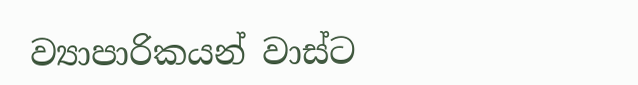ව්‍යාපාරිකයන් වාස්ට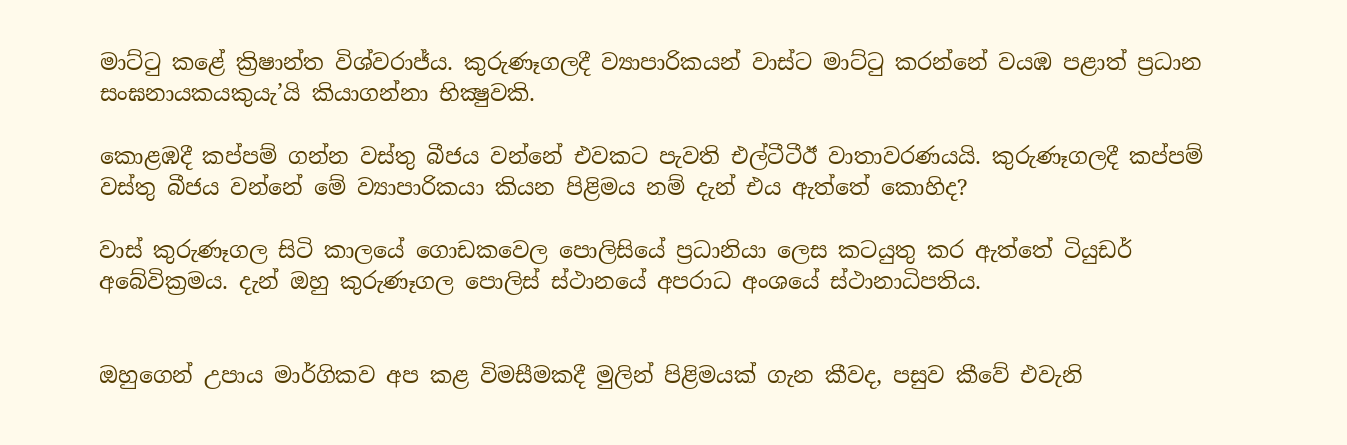මාට්ටු කළේ ක්‍රිෂාන්ත විශ්වරාජ්ය. කුරුණෑගලදී ව්‍යාපාරිකයන් වාස්ට මාට්ටු කරන්නේ වයඹ පළාත් ප්‍රධාන සංඝනායකයකුයැ’යි කියාගන්නා භික්‍ෂුවකි.

කොළඹදී කප්පම් ගන්න වස්තු බීජය වන්නේ එවකට පැවති එල්ටීටීඊ වාතාවරණයයි. කුරුණෑගලදී කප්පම් වස්තු බීජය වන්නේ මේ ව්‍යාපාරිකයා කියන පිළිමය නම් දැන් එය ඇත්තේ කොහිද?

වාස් කුරුණෑගල සිටි කාලයේ ගොඩකවෙල පොලිසියේ ප්‍රධානියා ලෙස කටයුතු කර ඇත්තේ ටියුඩර් අබේවික්‍රමය. දැන් ඔහු කුරුණෑගල පොලිස් ස්ථානයේ අපරාධ අංශයේ ස්ථානාධිපතිය.


ඔහුගෙන් උපාය මාර්ගිකව අප කළ විමසීමකදී මුලින් පිළිමයක් ගැන කීවද, පසුව කීවේ එවැනි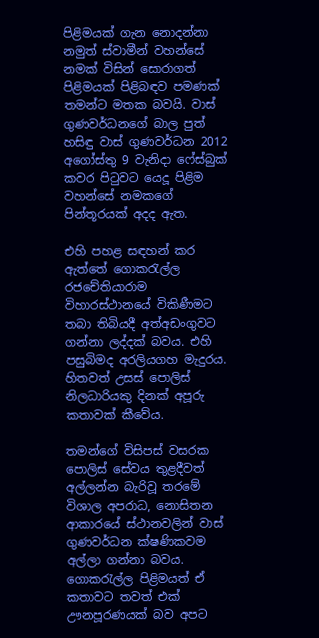පිළිමයක් ගැන නොදන්නා නමුත් ස්වාමීන් වහන්සේ නමක් විසින් සොරාගත් පිළිමයක් පිළිබඳව පමණක් තමන්ට මතක බවයි. වාස් ගුණවර්ධනගේ බාල පුත් හසිඳු වාස් ගුණවර්ධන 2012 අගෝස්තු 9 වැනිදා ෆේස්බුක් කවර පිටුවට යෙදූ පිළිම වහන්සේ නමකගේ පින්තූරයක් අදද ඇත.

එහි පහළ සඳහන් කර ඇත්තේ ගොකරැල්ල රජචේතියාරාම විහාරස්ථානයේ විකිණීමට තබා තිබියදී අත්අඩංගුවට ගන්නා ලද්දක් බවය. එහි පසුබිමද අරලියගහ මැදුරය. හිතවත් උසස් පොලිස් නිලධාරියකු දිනක් අපූරු කතාවක් කීවේය.

තමන්ගේ විසිපස් වසරක පොලිස් සේවය තුළදීවත් අල්ලන්න බැරිවූ තරමේ විශාල අපරාධ, නොසිතන ආකාරයේ ස්ථානවලින් වාස් ගුණවර්ධන ක්ෂණිකවම අල්ලා ගන්නා බවය. ගොකරැල්ල පිළිමයත් ඒ කතාවට තවත් එක් ඌනපූරණයක් බව අපට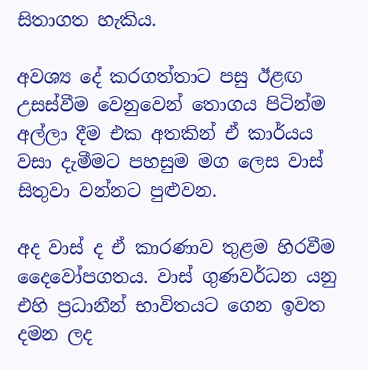සිතාගත හැකිය.

අවශ්‍ය දේ කරගත්තාට පසු ඊළඟ උසස්වීම වෙනුවෙන් තොගය පිටින්ම අල්ලා දීම එක අතකින් ඒ කාර්යය වසා දැමීමට පහසුම මග ලෙස වාස් සිතුවා වන්නට පුළුවන.

අද වාස් ද ඒ කාරණාව තුළම හිරවීම දෛවෝපගතය. වාස් ගුණවර්ධන යනු එහි ප්‍රධානීන් භාවිතයට ගෙන ඉවත දමන ලද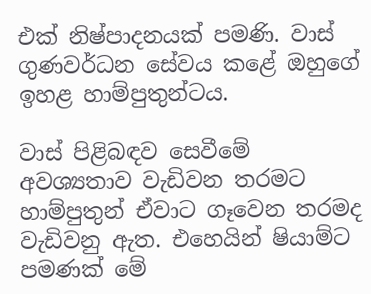එක් නිෂ්පාදනයක් පමණි. වාස් ගුණවර්ධන සේවය කළේ ඔහුගේ ඉහළ හාම්පුතුන්ටය.

වාස් පිළිබඳව සෙවීමේ අවශ්‍යතාව වැඩිවන තරමට හාම්පුතුන් ඒවාට ගෑවෙන තරමද වැඩිවනු ඇත. එහෙයින් ෂියාම්ට පමණක් මේ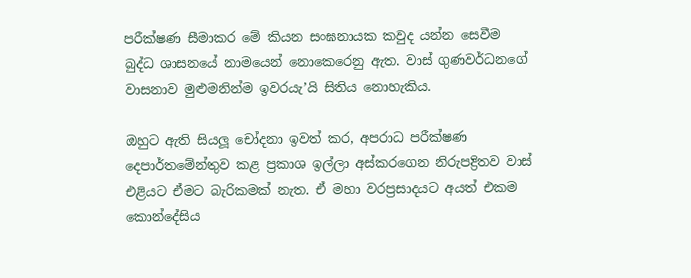පරීක්ෂණ සීමාකර මේ කියන සංඝනායක කවුද යන්න සෙවීම බුද්ධ ශාසනයේ නාමයෙන් නොකෙරෙනු ඇත. වාස් ගුණවර්ධනගේ වාසනාව මුළුමනින්ම ඉවරයැ’යි සිතිය නොහැකිය.

ඔහුට ඇති සියලූ චෝදනා ඉවත් කර, අපරාධ පරීක්ෂණ දෙපාර්තමේන්තුව කළ ප්‍රකාශ ඉල්ලා අස්කරගෙන නිරුපද්‍රිතව වාස් එළියට ඒමට බැරිකමක් නැත. ඒ මහා වරප්‍රසාදයට අයත් එකම කොන්දේසිය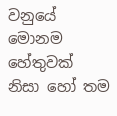වනුයේ මොනම හේතුවක් නිසා හෝ තම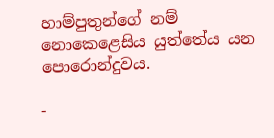හාම්පුතුන්ගේ නම් නොකෙළෙසිය යුත්තේය යන පොරොන්දුවය.

-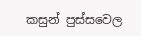කසුන් පුස්සවෙල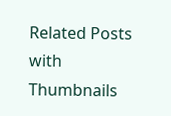Related Posts with Thumbnails